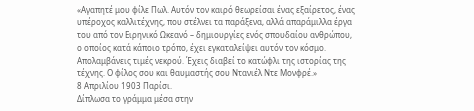«Αγαπητέ μου φίλε Πωλ. Αυτόν τον καιρό θεωρείσαι ένας εξαίρετος, ένας υπέροχος καλλιτέχνης, που στέλνει τα παράξενα, αλλά απαράμιλλα έργα του από τον Ειρηνικό Ωκεανό – δημιουργίες ενός σπουδαίου ανθρώπου, ο οποίος κατά κάποιο τρόπο, έχει εγκαταλείψει αυτόν τον κόσμο. Απολαμβάνεις τιμές νεκρού. Έχεις διαβεί το κατώφλι της ιστορίας της τέχνης. Ο φίλος σου και θαυμαστής σου Ντανιέλ Ντε Μονφρέ.»
8 Απριλίου 1903 Παρίσι.
Δίπλωσα το γράμμα μέσα στην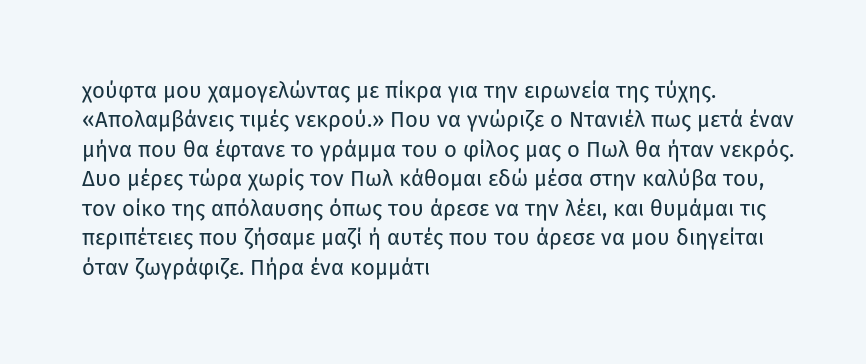χούφτα μου χαμογελώντας με πίκρα για την ειρωνεία της τύχης. «Απολαμβάνεις τιμές νεκρού.» Που να γνώριζε ο Ντανιέλ πως μετά έναν μήνα που θα έφτανε το γράμμα του ο φίλος μας ο Πωλ θα ήταν νεκρός.
Δυο μέρες τώρα χωρίς τον Πωλ κάθομαι εδώ μέσα στην καλύβα του, τον οίκο της απόλαυσης όπως του άρεσε να την λέει, και θυμάμαι τις περιπέτειες που ζήσαμε μαζί ή αυτές που του άρεσε να μου διηγείται όταν ζωγράφιζε. Πήρα ένα κομμάτι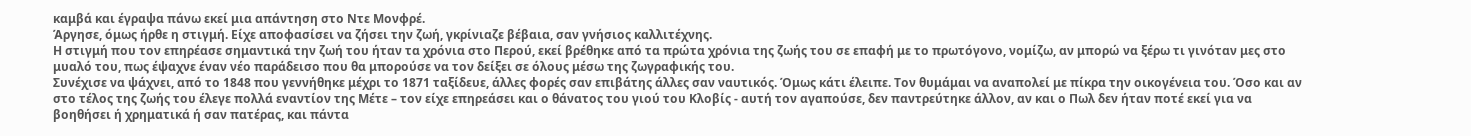καμβά και έγραψα πάνω εκεί μια απάντηση στο Ντε Μονφρέ.
Άργησε, όμως ήρθε η στιγμή. Είχε αποφασίσει να ζήσει την ζωή, γκρίνιαζε βέβαια, σαν γνήσιος καλλιτέχνης.
Η στιγμή που τον επηρέασε σημαντικά την ζωή του ήταν τα χρόνια στο Περού, εκεί βρέθηκε από τα πρώτα χρόνια της ζωής του σε επαφή με το πρωτόγονο, νομίζω, αν μπορώ να ξέρω τι γινόταν μες στο μυαλό του, πως έψαχνε έναν νέο παράδεισο που θα μπορούσε να τον δείξει σε όλους μέσω της ζωγραφικής του.
Συνέχισε να ψάχνει, από το 1848 που γεννήθηκε μέχρι το 1871 ταξίδευε, άλλες φορές σαν επιβάτης άλλες σαν ναυτικός. Όμως κάτι έλειπε. Τον θυμάμαι να αναπολεί με πίκρα την οικογένεια του. Όσο και αν στο τέλος της ζωής του έλεγε πολλά εναντίον της Μέτε – τον είχε επηρεάσει και ο θάνατος του γιού του Κλοβίς - αυτή τον αγαπούσε, δεν παντρεύτηκε άλλον, αν και ο Πωλ δεν ήταν ποτέ εκεί για να βοηθήσει ή χρηματικά ή σαν πατέρας, και πάντα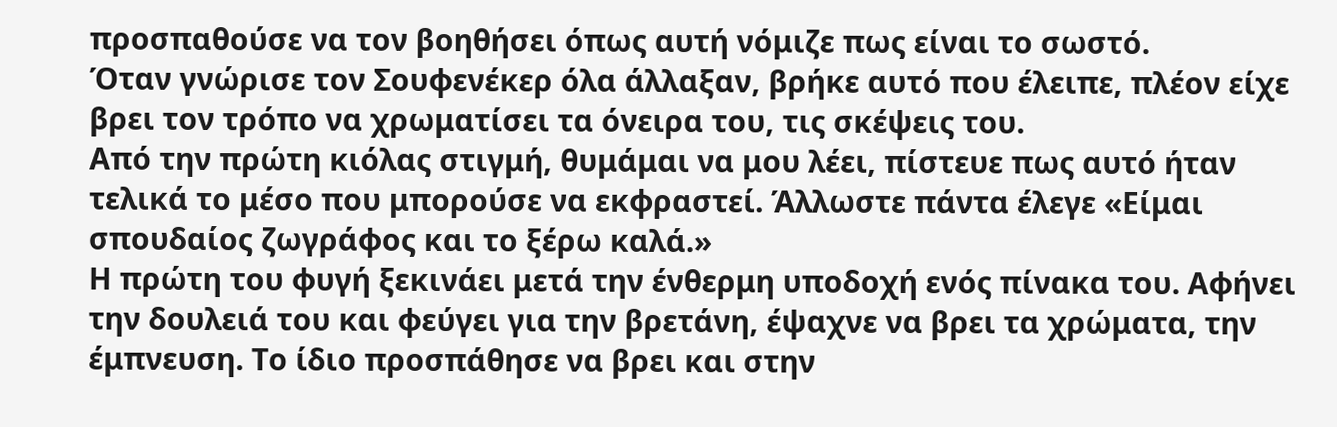προσπαθούσε να τον βοηθήσει όπως αυτή νόμιζε πως είναι το σωστό.
Όταν γνώρισε τον Σουφενέκερ όλα άλλαξαν, βρήκε αυτό που έλειπε, πλέον είχε βρει τον τρόπο να χρωματίσει τα όνειρα του, τις σκέψεις του.
Από την πρώτη κιόλας στιγμή, θυμάμαι να μου λέει, πίστευε πως αυτό ήταν τελικά το μέσο που μπορούσε να εκφραστεί. Άλλωστε πάντα έλεγε «Είμαι σπουδαίος ζωγράφος και το ξέρω καλά.»
Η πρώτη του φυγή ξεκινάει μετά την ένθερμη υποδοχή ενός πίνακα του. Αφήνει την δουλειά του και φεύγει για την βρετάνη, έψαχνε να βρει τα χρώματα, την έμπνευση. Το ίδιο προσπάθησε να βρει και στην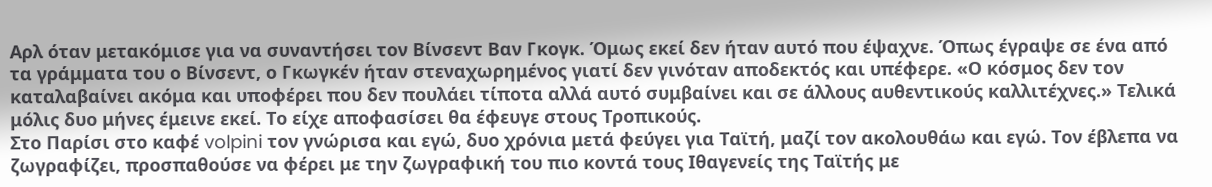Αρλ όταν μετακόμισε για να συναντήσει τον Βίνσεντ Βαν Γκογκ. Όμως εκεί δεν ήταν αυτό που έψαχνε. Όπως έγραψε σε ένα από τα γράμματα του ο Βίνσεντ, ο Γκωγκέν ήταν στεναχωρημένος γιατί δεν γινόταν αποδεκτός και υπέφερε. «Ο κόσμος δεν τον καταλαβαίνει ακόμα και υποφέρει που δεν πουλάει τίποτα αλλά αυτό συμβαίνει και σε άλλους αυθεντικούς καλλιτέχνες.» Τελικά μόλις δυο μήνες έμεινε εκεί. Το είχε αποφασίσει θα έφευγε στους Τροπικούς.
Στο Παρίσι στο καφέ volpini τον γνώρισα και εγώ, δυο χρόνια μετά φεύγει για Ταϊτή, μαζί τον ακολουθάω και εγώ. Τον έβλεπα να ζωγραφίζει, προσπαθούσε να φέρει με την ζωγραφική του πιο κοντά τους Ιθαγενείς της Ταϊτής με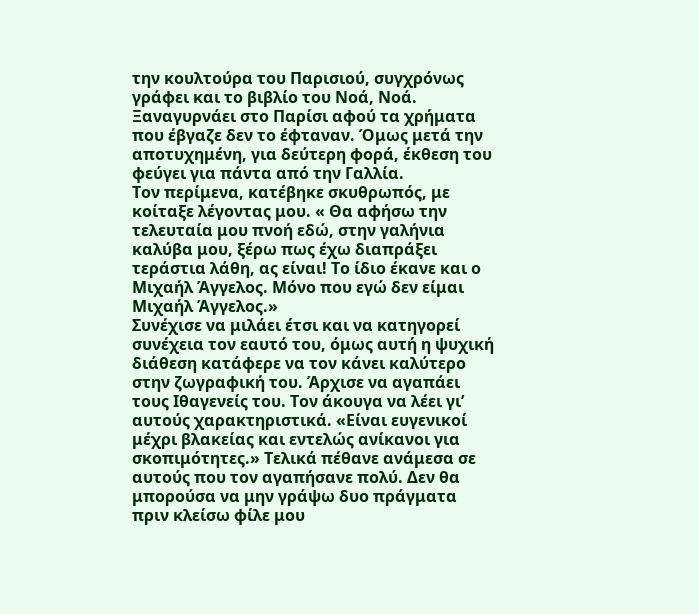την κουλτούρα του Παρισιού, συγχρόνως γράφει και το βιβλίο του Νοά, Νοά. Ξαναγυρνάει στο Παρίσι αφού τα χρήματα που έβγαζε δεν το έφταναν. Όμως μετά την αποτυχημένη, για δεύτερη φορά, έκθεση του φεύγει για πάντα από την Γαλλία.
Τον περίμενα, κατέβηκε σκυθρωπός, με κοίταξε λέγοντας μου. « Θα αφήσω την τελευταία μου πνοή εδώ, στην γαλήνια καλύβα μου, ξέρω πως έχω διαπράξει τεράστια λάθη, ας είναι! Το ίδιο έκανε και ο Μιχαήλ Άγγελος. Μόνο που εγώ δεν είμαι Μιχαήλ Άγγελος.»
Συνέχισε να μιλάει έτσι και να κατηγορεί συνέχεια τον εαυτό του, όμως αυτή η ψυχική διάθεση κατάφερε να τον κάνει καλύτερο στην ζωγραφική του. Άρχισε να αγαπάει τους Ιθαγενείς του. Τον άκουγα να λέει γι’ αυτούς χαρακτηριστικά. «Είναι ευγενικοί μέχρι βλακείας και εντελώς ανίκανοι για σκοπιμότητες.» Τελικά πέθανε ανάμεσα σε αυτούς που τον αγαπήσανε πολύ. Δεν θα μπορούσα να μην γράψω δυο πράγματα πριν κλείσω φίλε μου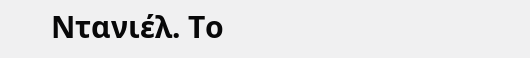Ντανιέλ. Το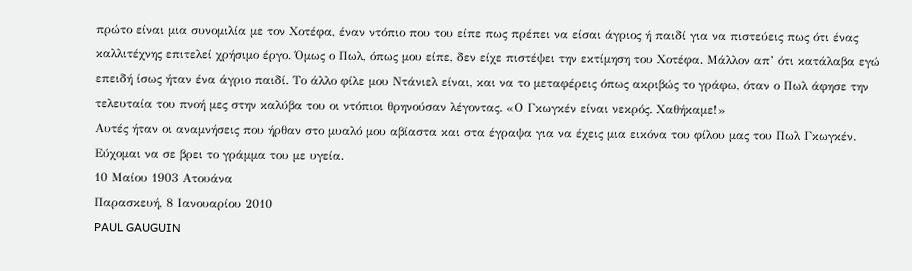πρώτο είναι μια συνομιλία με τον Χοτέφα, έναν ντόπιο που του είπε πως πρέπει να είσαι άγριος ή παιδί για να πιστεύεις πως ότι ένας καλλιτέχνης επιτελεί χρήσιμο έργο. Όμως ο Πωλ, όπως μου είπε, δεν είχε πιστέψει την εκτίμηση του Χοτέφα. Μάλλον απ’ ότι κατάλαβα εγώ επειδή ίσως ήταν ένα άγριο παιδί. Το άλλο φίλε μου Ντάνιελ είναι, και να το μεταφέρεις όπως ακριβώς το γράφω, όταν ο Πωλ άφησε την τελευταία του πνοή μες στην καλύβα του οι ντόπιοι θρηνούσαν λέγοντας. «Ο Γκωγκέν είναι νεκρός. Χαθήκαμε!»
Αυτές ήταν οι αναμνήσεις που ήρθαν στο μυαλό μου αβίαστα και στα έγραψα για να έχεις μια εικόνα του φίλου μας του Πωλ Γκωγκέν. Εύχομαι να σε βρει το γράμμα του με υγεία.
10 Μαίου 1903 Ατουάνα
Παρασκευή, 8 Ιανουαρίου 2010
PAUL GAUGUIN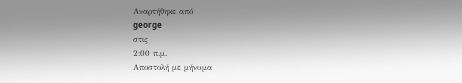Αναρτήθηκε από
george
στις
2:00 π.μ.
Αποστολή με μήνυμα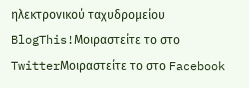ηλεκτρονικού ταχυδρομείου
BlogThis!Μοιραστείτε το στο TwitterΜοιραστείτε το στο Facebook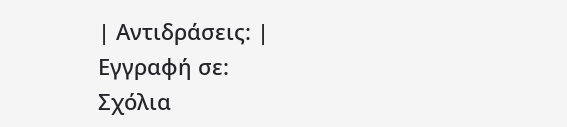| Αντιδράσεις: |
Εγγραφή σε:
Σχόλια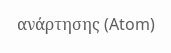ανάρτησης (Atom)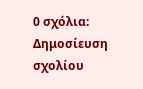0 σχόλια:
Δημοσίευση σχολίου